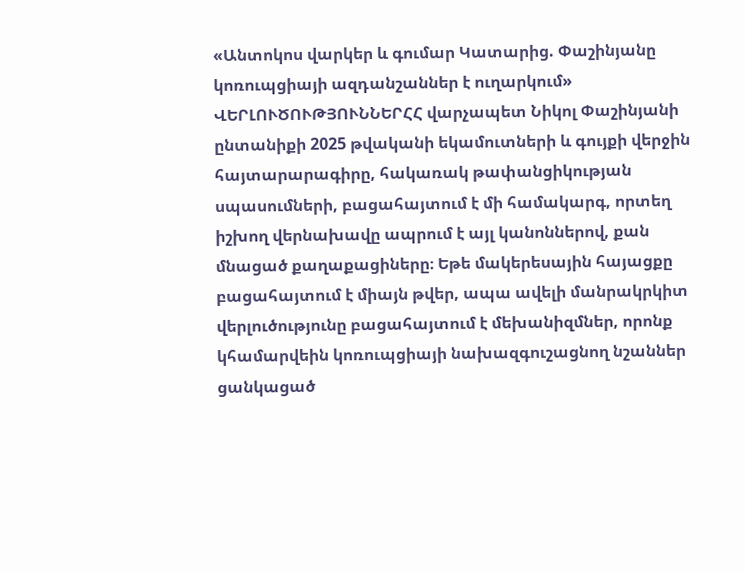«Անտոկոս վարկեր և գումար Կատարից. Փաշինյանը կոռուպցիայի ազդանշաններ է ուղարկում»
ՎԵՐԼՈՒԾՈՒԹՅՈՒՆՆԵՐՀՀ վարչապետ Նիկոլ Փաշինյանի ընտանիքի 2025 թվականի եկամուտների և գույքի վերջին հայտարարագիրը, հակառակ թափանցիկության սպասումների, բացահայտում է մի համակարգ, որտեղ իշխող վերնախավը ապրում է այլ կանոններով, քան մնացած քաղաքացիները։ Եթե մակերեսային հայացքը բացահայտում է միայն թվեր, ապա ավելի մանրակրկիտ վերլուծությունը բացահայտում է մեխանիզմներ, որոնք կհամարվեին կոռուպցիայի նախազգուշացնող նշաններ ցանկացած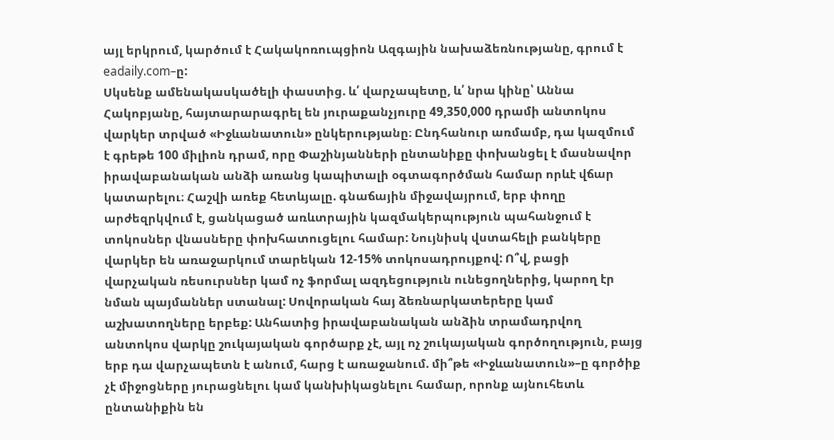այլ երկրում, կարծում է Հակակոռուպցիոն Ազգային նախաձեռնությանը, գրում է eadaily.com–ը:
Սկսենք ամենակասկածելի փաստից. և՛ վարչապետը, և՛ նրա կինը՝ Աննա Հակոբյանը, հայտարարագրել են յուրաքանչյուրը 49,350,000 դրամի անտոկոս վարկեր տրված «Իջևանատուն» ընկերությանը։ Ընդհանուր առմամբ, դա կազմում է գրեթե 100 միլիոն դրամ, որը Փաշինյանների ընտանիքը փոխանցել է մասնավոր իրավաբանական անձի առանց կապիտալի օգտագործման համար որևէ վճար կատարելու։ Հաշվի առեք հետևյալը. գնաճային միջավայրում, երբ փողը արժեզրկվում է, ցանկացած առևտրային կազմակերպություն պահանջում է տոկոսներ վնասները փոխհատուցելու համար: Նույնիսկ վստահելի բանկերը վարկեր են առաջարկում տարեկան 12-15% տոկոսադրույքով: Ո՞վ, բացի վարչական ռեսուրսներ կամ ոչ ֆորմալ ազդեցություն ունեցողներից, կարող էր նման պայմաններ ստանալ: Սովորական հայ ձեռնարկատերերը կամ աշխատողները երբեք: Անհատից իրավաբանական անձին տրամադրվող անտոկոս վարկը շուկայական գործարք չէ, այլ ոչ շուկայական գործողություն, բայց երբ դա վարչապետն է անում, հարց է առաջանում. մի՞թե «Իջևանատուն»–ը գործիք չէ միջոցները յուրացնելու կամ կանխիկացնելու համար, որոնք այնուհետև ընտանիքին են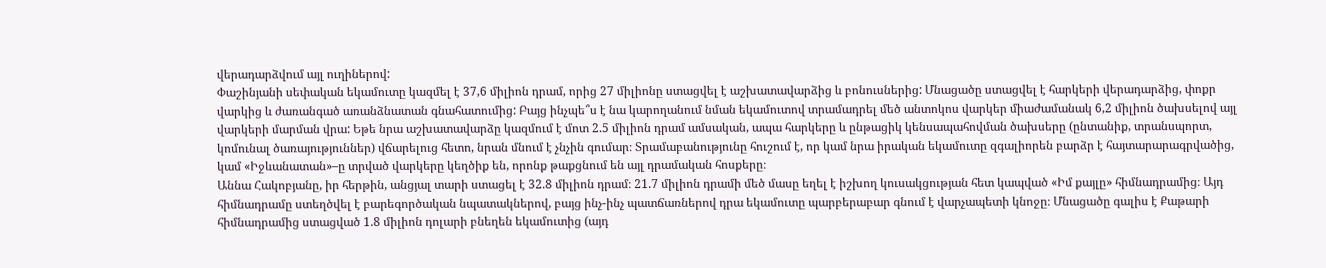վերադարձվում այլ ուղիներով:
Փաշինյանի սեփական եկամուտը կազմել է 37,6 միլիոն դրամ, որից 27 միլիոնը ստացվել է աշխատավարձից և բոնուսներից: Մնացածը ստացվել է հարկերի վերադարձից, փոքր վարկից և ժառանգած առանձնատան գնահատումից: Բայց ինչպե՞ս է նա կարողանում նման եկամուտով տրամադրել մեծ անտոկոս վարկեր միաժամանակ 6,2 միլիոն ծախսելով այլ վարկերի մարման վրա: Եթե նրա աշխատավարձը կազմում է մոտ 2.5 միլիոն դրամ ամսական, ապա հարկերը և ընթացիկ կենսապահովման ծախսերը (ընտանիք, տրանսպորտ, կոմունալ ծառայություններ) վճարելուց հետո, նրան մնում է չնչին գումար։ Տրամաբանությունը հուշում է, որ կամ նրա իրական եկամուտը զգալիորեն բարձր է հայտարարագրվածից, կամ «Իջևանատան»–ը տրված վարկերը կեղծիք են, որոնք թաքցնում են այլ դրամական հոսքերը։
Աննա Հակոբյանը, իր հերթին, անցյալ տարի ստացել է 32.8 միլիոն դրամ։ 21.7 միլիոն դրամի մեծ մասը եղել է իշխող կուսակցության հետ կապված «Իմ քայլը» հիմնադրամից։ Այդ հիմնադրամը ստեղծվել է բարեգործական նպատակներով, բայց ինչ-ինչ պատճառներով դրա եկամուտը պարբերաբար գնում է վարչապետի կնոջը։ Մնացածը գալիս է Քաթարի հիմնադրամից ստացված 1.8 միլիոն դոլարի բնեղեն եկամուտից (այդ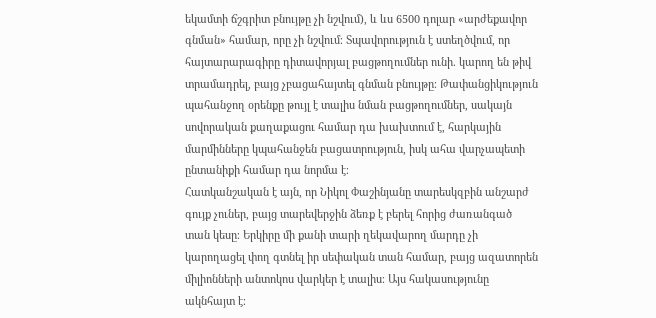եկամտի ճշգրիտ բնույթը չի նշվում), և ևս 6500 դոլար «արժեքավոր գնման» համար, որը չի նշվում։ Տպավորություն է ստեղծվում, որ հայտարարագիրը դիտավորյալ բացթողումներ ունի. կարող են թիվ տրամադրել, բայց չբացահայտել գնման բնույթը։ Թափանցիկություն պահանջող օրենքը թույլ է տալիս նման բացթողումներ, սակայն սովորական քաղաքացու համար դա խախտում է, հարկային մարմինները կպահանջեն բացատրություն, իսկ ահա վարչապետի ընտանիքի համար դա նորմա է։
Հատկանշական է այն, որ Նիկոլ Փաշինյանը տարեսկզբին անշարժ գույք չուներ, բայց տարեվերջին ձեռք է բերել հորից ժառանգած տան կեսը։ Երկիրը մի քանի տարի ղեկավարող մարդը չի կարողացել փող գտնել իր սեփական տան համար, բայց ազատորեն միլիոնների անտոկոս վարկեր է տալիս։ Այս հակասությունը ակնհայտ է։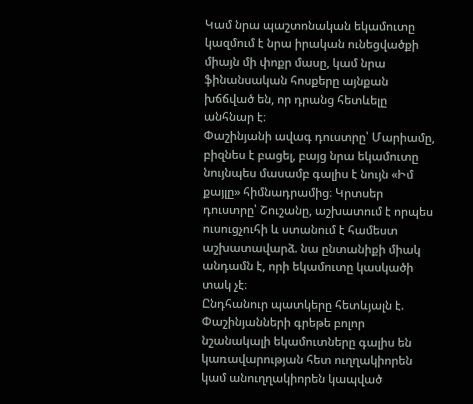Կամ նրա պաշտոնական եկամուտը կազմում է նրա իրական ունեցվածքի միայն մի փոքր մասը, կամ նրա ֆինանսական հոսքերը այնքան խճճված են, որ դրանց հետևելը անհնար է։
Փաշինյանի ավագ դուստրը՝ Մարիամը, բիզնես է բացել, բայց նրա եկամուտը նույնպես մասամբ գալիս է նույն «Իմ քայլը» հիմնադրամից։ Կրտսեր դուստրը՝ Շուշանը, աշխատում է որպես ուսուցչուհի և ստանում է համեստ աշխատավարձ. նա ընտանիքի միակ անդամն է, որի եկամուտը կասկածի տակ չէ։
Ընդհանուր պատկերը հետևյալն է. Փաշինյանների գրեթե բոլոր նշանակալի եկամուտները գալիս են կառավարության հետ ուղղակիորեն կամ անուղղակիորեն կապված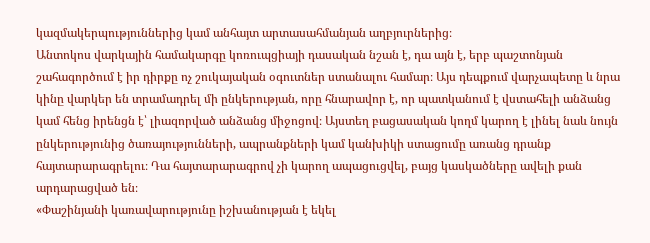կազմակերպություններից կամ անհայտ արտասահմանյան աղբյուրներից։
Անտոկոս վարկային համակարգը կոռուպցիայի դասական նշան է, դա այն է, երբ պաշտոնյան շահագործում է իր դիրքը ոչ շուկայական օգուտներ ստանալու համար։ Այս դեպքում վարչապետը և նրա կինը վարկեր են տրամադրել մի ընկերության, որը հնարավոր է, որ պատկանում է վստահելի անձանց կամ հենց իրենցն է՝ լիազորված անձանց միջոցով։ Այստեղ բացասական կողմ կարող է լինել նաև նույն ընկերությունից ծառայությունների, ապրանքների կամ կանխիկի ստացումը առանց դրանք հայտարարագրելու։ Դա հայտարարագրով չի կարող ապացուցվել, բայց կասկածները ավելի քան արդարացված են։
«Փաշինյանի կառավարությունը իշխանության է եկել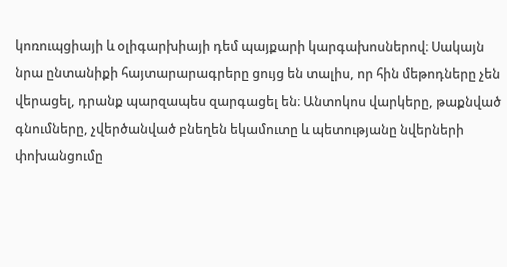կոռուպցիայի և օլիգարխիայի դեմ պայքարի կարգախոսներով։ Սակայն նրա ընտանիքի հայտարարագրերը ցույց են տալիս, որ հին մեթոդները չեն վերացել, դրանք պարզապես զարգացել են։ Անտոկոս վարկերը, թաքնված գնումները, չվերծանված բնեղեն եկամուտը և պետությանը նվերների փոխանցումը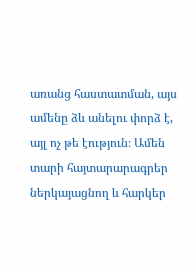առանց հաստատման, այս ամենը ձև անելու փորձ է, այլ ոչ թե էություն։ Ամեն տարի հայտարարագրեր ներկայացնող և հարկեր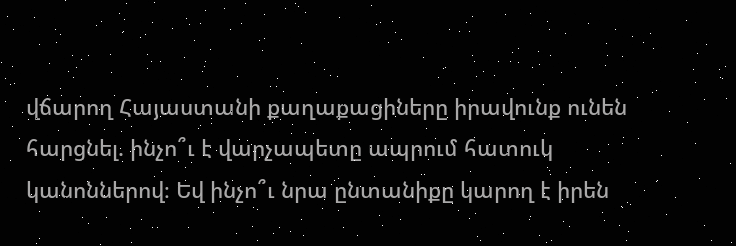վճարող Հայաստանի քաղաքացիները իրավունք ունեն հարցնել. ինչո՞ւ է վարչապետը ապրում հատուկ կանոններով։ Եվ ինչո՞ւ նրա ընտանիքը կարող է իրեն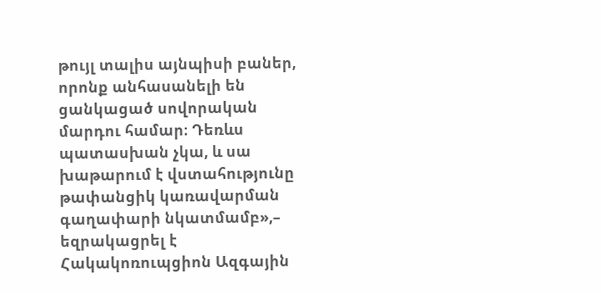թույլ տալիս այնպիսի բաներ, որոնք անհասանելի են ցանկացած սովորական մարդու համար։ Դեռևս պատասխան չկա, և սա խաթարում է վստահությունը թափանցիկ կառավարման գաղափարի նկատմամբ»,– եզրակացրել է Հակակոռուպցիոն Ազգային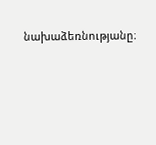նախաձեռնությանը։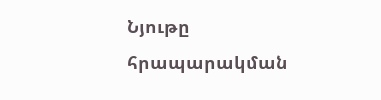Նյութը հրապարակման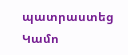պատրաստեց Կամո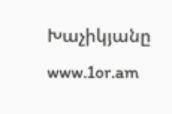Խաչիկյանը
www.1or.am